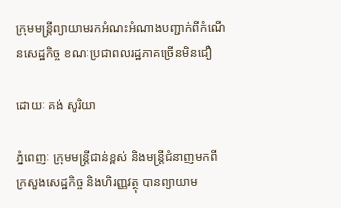ក្រុមមន្រ្តីព្យាយាមរកអំណះអំណាងបញ្ជាក់ពីកំណើនសេដ្ឋកិច្ច ខណៈប្រជាពលរដ្ឋភាគច្រើនមិនជឿ

ដោយៈ គង់ សូរិយា

ភ្នំពេញៈ ក្រុមមន្រ្តីជាន់ខ្ពស់ និងមន្រ្តីជំនាញមកពីក្រសួងសេដ្ឋកិច្ច និងហិរញ្ញវត្ថុ បានព្យាយាម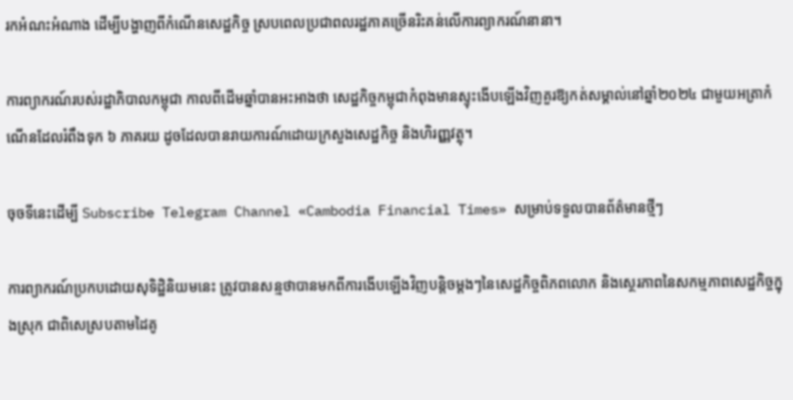រកអំណះអំណាង ដើម្បីបង្ហាញពីកំណើនសេដ្ឋកិច្ច ស្របពេលប្រជាពលរដ្ឋភាគច្រើនរិះគន់លើការព្យាករណ៍នានា។

ការព្យាករណ៍របស់រដ្ឋាភិបាលកម្ពុជា កាលពីដើមឆ្នាំបានអះអាងថា សេដ្ឋកិច្ចកម្ពុជាកំពុងមានស្ទុះងើបឡើងវិញគួរឱ្យកត់សម្គាល់នៅឆ្នាំ២០២៤ ជាមួយអត្រាកំណើនដែលរំពឹងទុក ៦ ភាគរយ ដូចដែលបានរាយការណ៍ដោយក្រសួងសេដ្ឋកិច្ច និងហិរញ្ញវត្ថុ។

ចុចទីនេះដើម្បី Subscribe Telegram Channel «Cambodia Financial Times» សម្រាប់ទទួលបានព័ត៌មានថ្មីៗ

ការព្យាករណ៍ប្រកបដោយសុទិដ្ឋិនិយមនេះ ត្រូវបានសន្មថាបានមកពីការងើបឡើងវិញបន្តិចម្តងៗនៃសេដ្ឋកិច្ចពិភពលោក និងស្ថេរភាពនៃសកម្មភាពសេដ្ឋកិច្ចក្នុងស្រុក ជាពិសេស្របតាមដៃគូ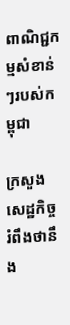ពាណិជ្ជកម្មសំខាន់ៗរបស់កម្ពុជា

ក្រសួងសេដ្ឋកិច្ចរំពឹងថានឹង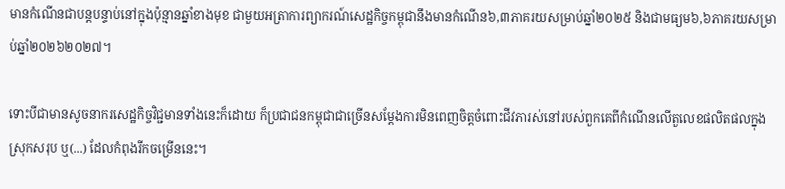មានកំណើនជាបន្តបន្ទាប់នៅក្នុងប៉ុន្មានឆ្នាំខាងមុខ ជាមួយអត្រាការព្យាករណ៍សេដ្ឋកិច្ចកម្ពុជានឹងមានកំណើន៦,៣ភាគរយសម្រាប់ឆ្នាំ២០២៥ និងជាមធ្យម៦,៦ភាគរយសម្រាប់ឆ្នាំ២០២៦២០២៧។

ទោះបីជាមានសូចនាករសេដ្ឋកិច្ចវិជ្ជមានទាំងនេះក៏ដោយ ក៏ប្រជាជនកម្ពុជាជាច្រើនសម្តែងការមិនពេញចិត្តចំពោះជីវភារស់នៅរបស់ពួកគេពីកំណើនលើតួលេខផលិតផលក្នុងស្រុកសរុប ឬ(...) ដែលកំពុងរីកចម្រើននេះ។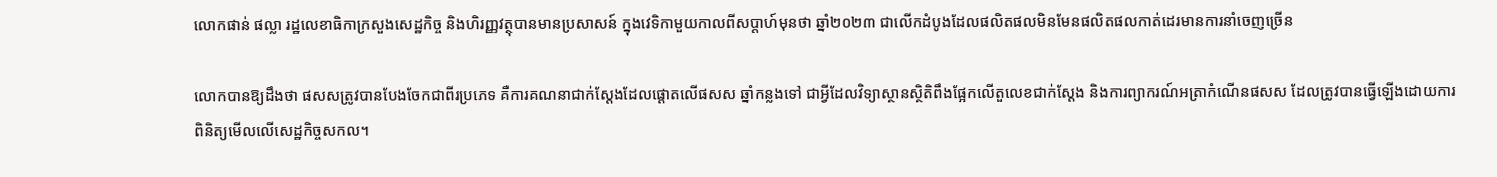លោកផាន់ ផល្លា រដ្ឋលេខាធិកាក្រសួងសេដ្ឋកិច្ច និងហិរញ្ញវត្ថុបានមានប្រសាសន៍ ក្នុងវេទិកាមួយកាលពីសប្តាហ៍មុនថា ឆ្នាំ២០២៣ ជាលើកដំបូងដែលផលិតផលមិនមែនផលិតផលកាត់ដេរមានការនាំចេញច្រើន

លោកបានឱ្យដឹងថា ផសសត្រូវបានបែងចែកជាពីរប្រភេទ គឺការគណនាជាក់ស្ដែងដែលផ្ដោតលើផសស ឆ្នាំកន្លងទៅ ជាអ្វីដែលវិទ្យាស្ថានស្ថិតិពឹងផ្អែកលើតួលេខជាក់ស្ដែង និងការព្យាករណ៍អត្រាកំណើនផសស ដែលត្រូវបានធ្វើឡើងដោយការពិនិត្យមើលលើសេដ្ឋកិច្ចសកល។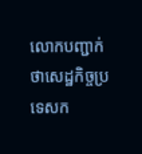លោកបញ្ជាក់ថាសេដ្ឋកិច្ចប្រទេសក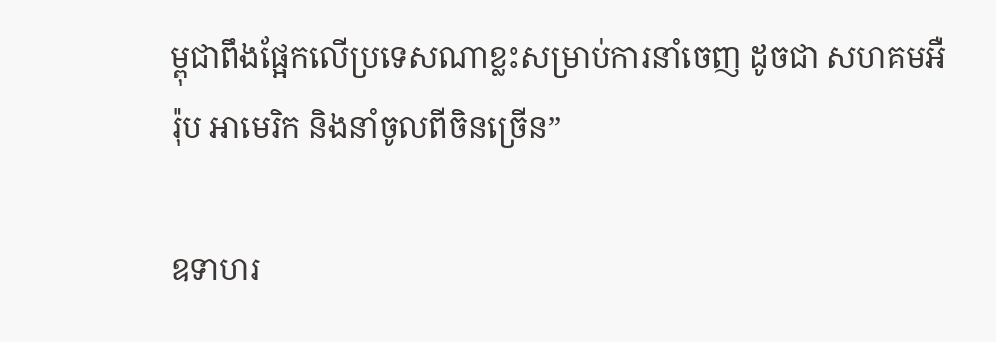ម្ពុជាពឹងផ្អែកលើប្រទេសណាខ្លះសម្រាប់ការនាំចេញ ដូចជា សហគមអឺរ៉ុប អាមេរិក និងនាំចូលពីចិនច្រើន”

ឧទាហរ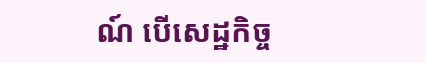ណ៍ បើសេដ្ឋកិច្ច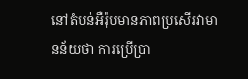នៅតំបន់អឺរ៉ុបមានភាពប្រសើរវាមានន័យថា ការប្រើប្រា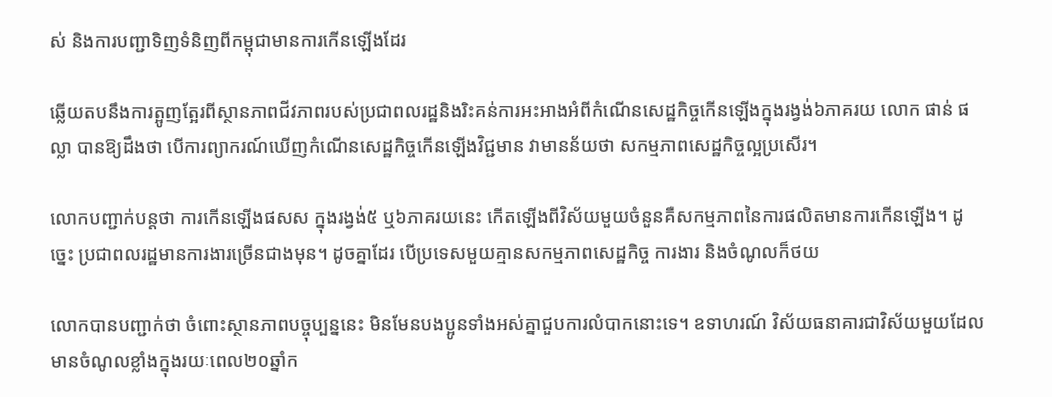ស់ និងការបញ្ជាទិញទំនិញពីកម្ពុជាមានការកើនឡើងដែរ

ឆ្លើយតបនឹងការត្អូញត្អែរពីស្ថានភាពជីវភាពរបស់ប្រជាពលរដ្ឋនិងរិះគន់ការអះអាងអំពីកំណើនសេដ្ឋកិច្ចកើនឡើងក្នុងរង្វង់៦ភាគរយ លោក ផាន់ ផល្លា បានឱ្យដឹងថា បើការព្យាករណ៍ឃើញកំណើនសេដ្ឋកិច្ចកើនឡើងវិជ្ជមាន វាមានន័យថា សកម្មភាពសេដ្ឋកិច្ចល្អប្រសើរ។

លោកបញ្ជាក់បន្ដថា ការកើនឡើងផសស ក្នុងរង្វង់៥ ឬ៦ភាគរយនេះ កើតឡើងពីវិស័យមួយចំនួនគឺសកម្មភាពនៃការផលិតមានការកើនឡើង។ ដូច្នេះ ប្រជាពលរដ្ឋមានការងារច្រើនជាងមុន។ ដូចគ្នាដែរ បើប្រទេសមួយគ្មានសកម្មភាពសេដ្ឋកិច្ច ការងារ និងចំណូលក៏ថយ

លោកបានបញ្ជាក់ថា ចំពោះស្ថានភាពបច្ចុប្បន្ននេះ មិនមែនបងប្អូនទាំងអស់គ្នាជួបការលំបាកនោះទេ។ ឧទាហរណ៍ វិស័យធនាគារជាវិស័យមួយដែលមានចំណូលខ្លាំងក្នុងរយៈពេល២០ឆ្នាំក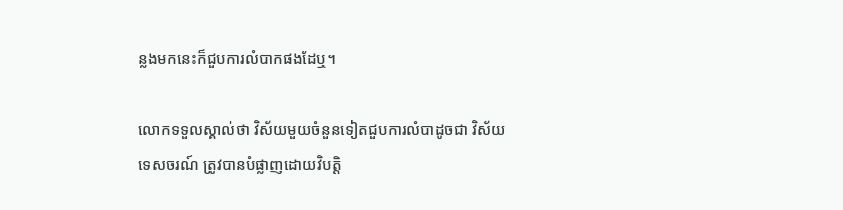ន្លងមកនេះក៏ជួបការលំបាកផងដែឬ។

លោកទទួលស្គាល់ថា វិស័យមួយចំនួនទៀតជួបការលំបាដូចជា វិស័យទេសចរណ៍ ត្រូវបានបំផ្លាញដោយវិបត្ដិ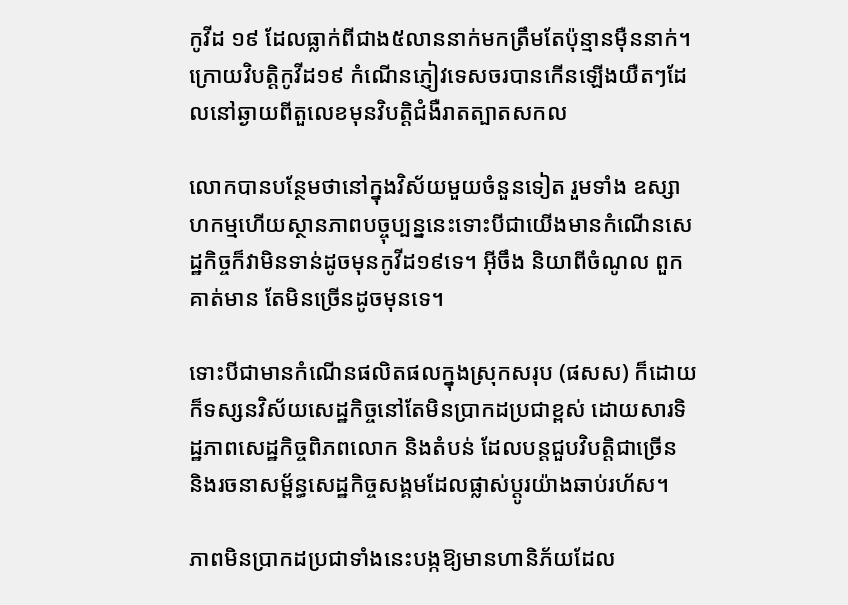កូវីដ ១៩ ដែលធ្លាក់ពីជាង៥លាននាក់មកត្រឹមតែប៉ុន្មានម៉ឺននាក់។ ក្រោយវិបត្ដិកូវីដ១៩ កំណើនភ្ញៀវទេសចរបានកើនឡើងយឺតៗដែលនៅឆ្ងាយពីតួលេខមុនវិបត្ដិជំងឺរាតត្បាតសកល

លោកបានបន្ថែមថានៅក្នុងវិស័យមួយចំនួនទៀត រួមទាំង ឧស្សាហកម្មហើយស្ថានភាពបច្ចុប្បន្ននេះទោះបីជាយើងមានកំណើនសេដ្ឋកិច្ចក៏វាមិនទាន់ដូចមុនកូវីដ១៩ទេ។ អ៊ីចឹង និយាពីចំណូល ពួកគាត់មាន តែមិនច្រើនដូចមុនទេ។

ទោះបីជាមានកំណើនផលិតផលក្នុងស្រុកសរុប (ផសស) ក៏ដោយ ក៏ទស្សនវិស័យសេដ្ឋកិច្ចនៅតែមិនប្រាកដប្រជាខ្ពស់ ដោយសារទិដ្ឋភាពសេដ្ឋកិច្ចពិភពលោក និងតំបន់ ដែលបន្តជួបវិបត្តិជាច្រើន និងរចនាសម្ព័ន្ធសេដ្ឋកិច្ចសង្គមដែលផ្លាស់ប្តូរយ៉ាងឆាប់រហ័ស។

ភាពមិនប្រាកដប្រជាទាំងនេះបង្កឱ្យមានហានិភ័យដែល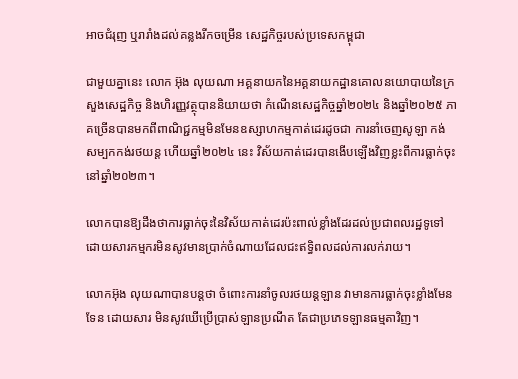អាចជំរុញ ឬរារាំងដល់គន្លងរីកចម្រើន សេដ្ឋកិច្ចរបស់ប្រទេសកម្ពុជា

ជាមួយគ្នានេះ លោក អ៊ុង លុយណា អគ្គនាយកនៃអគ្គនាយកដ្ឋានគោលនយោបាយនៃក្រសួងសេដ្ឋកិច្ច និងហិរញ្ញវត្ថុបាននិយាយថា កំណើនសេដ្ឋកិច្ចឆ្នាំ២០២៤ និងឆ្នាំ២០២៥ ភាគច្រើនបានមកពីពាណិជ្ជកម្មមិនមែនឧស្សាហកម្មកាត់ដេរដូចជា ការនាំចេញសូឡា កង់ សម្បកកង់រថយន្ដ ហើយឆ្នាំ២០២៤ នេះ វិស័យកាត់ដេរបានងើបឡើងវិញខ្លះពីការធ្លាក់ចុះនៅឆ្នាំ២០២៣។

លោកបានឱ្យដឹងថាការធ្លាក់ចុះនៃវិស័យកាត់ដេរប៉ះពាល់ខ្លាំងដែរដល់ប្រជាពលរដ្ឋទូទៅ ដោយសារកម្មករមិនសូវមានប្រាក់ចំណាយដែលជះឥទ្ធិពលដល់ការលក់រាយ។

លោកអ៊ុង លុយណាបានបន្ដថា ចំពោះការនាំចូលរថយន្ដឡាន វាមានការធ្លាក់ចុះខ្លាំងមែនទែន ដោយសារ មិនសូវឃើប្រើប្រាស់ឡានប្រណីត តែជាប្រភេទឡានធម្មតាវិញ។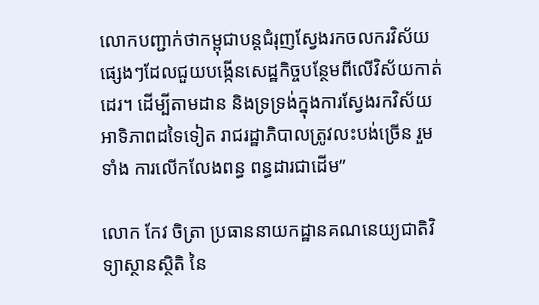លោកបញ្ជាក់ថាកម្ពុជាបន្ដជំរុញស្វែងរកចលករវិស័យផ្សេងៗដែលជួយបង្កើនសេដ្ឋកិច្ចបន្ថែមពីលើវិស័យកាត់ដេរ។ ដើម្បីតាមដាន និងទ្រទ្រង់ក្នុងការស្វែងរកវិស័យអាទិភាពដទៃទៀត រាជរដ្ឋាភិបាលត្រូវលះបង់ច្រើន រួមទាំង ការលើកលែងពន្ធ ពន្ធដារជាដើម”

លោក កែវ ចិត្រា ប្រធាននាយកដ្ឋានគណនេយ្យជាតិវិទ្យាស្ថានស្ថិតិ នៃ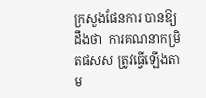ក្រសួងផែនការ បានឱ្យដឹងថា  ការគណនាកម្រិតផសស ត្រូវធ្វើឡើងតាម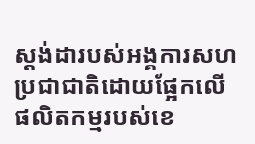ស្ដង់ដារបស់អង្គការសហប្រជាជាតិដោយផ្អែកលើផលិតកម្មរបស់ខេ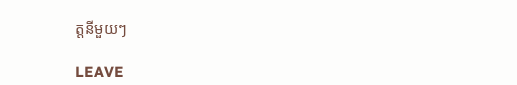ត្ដនីមួយៗ

LEAVE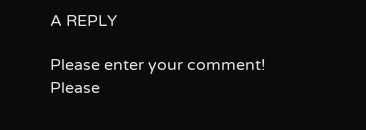A REPLY

Please enter your comment!
Please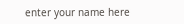enter your name here